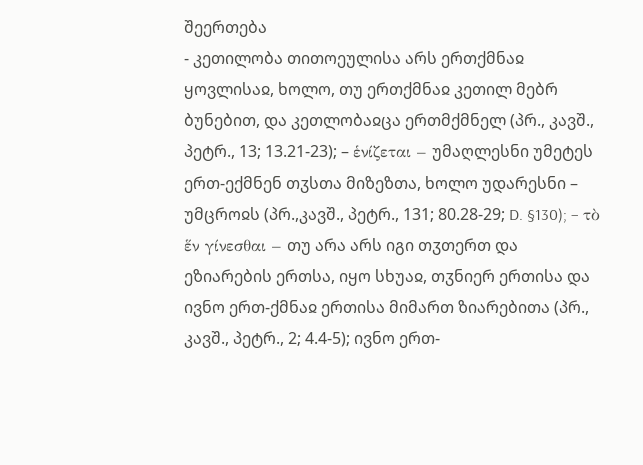შეერთება
- კეთილობა თითოეულისა არს ერთქმნაჲ ყოვლისაჲ, ხოლო, თუ ერთქმნაჲ კეთილ მებრ ბუნებით, და კეთლობაჲცა ერთმქმნელ (პრ., კავშ., პეტრ., 13; 13.21-23); – ἑνίζεται – უმაღლესნი უმეტეს ერთ-ექმნენ თჳსთა მიზეზთა, ხოლო უდარესნი – უმცროჲს (პრ.,კავშ., პეტრ., 131; 80.28-29; D. §130); – τὸ ἕν γίνεσθαι – თუ არა არს იგი თჳთერთ და ეზიარების ერთსა, იყო სხუაჲ, თჳნიერ ერთისა და ივნო ერთ-ქმნაჲ ერთისა მიმართ ზიარებითა (პრ., კავშ., პეტრ., 2; 4.4-5); ივნო ერთ-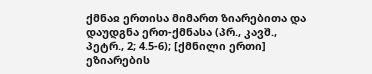ქმნაჲ ერთისა მიმართ ზიარებითა და დაუდგნა ერთ-ქმნასა (პრ., კავშ., პეტრ., 2; 4.5-6); [ქმნილი ერთი] ეზიარების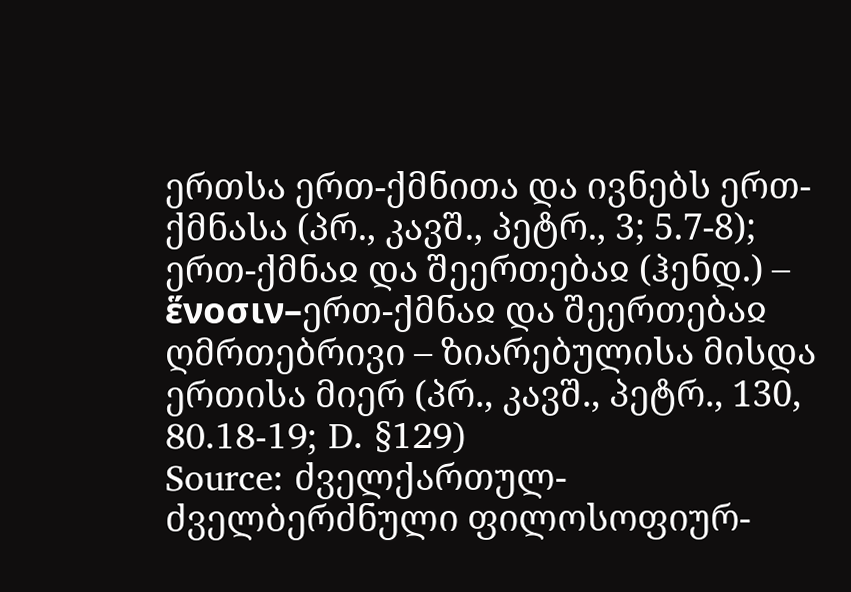ერთსა ერთ-ქმნითა და ივნებს ერთ-ქმნასა (პრ., კავშ., პეტრ., 3; 5.7-8);
ერთ-ქმნაჲ და შეერთებაჲ (ჰენდ.) – ἕνοσιν–ერთ-ქმნაჲ და შეერთებაჲ ღმრთებრივი – ზიარებულისა მისდა ერთისა მიერ (პრ., კავშ., პეტრ., 130, 80.18-19; D. §129)
Source: ძველქართულ-ძველბერძნული ფილოსოფიურ-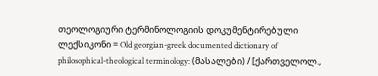თეოლოგიური ტერმინოლოგიის დოკუმენტირებული ლექსიკონი = Old georgian-greek documented dictionary of philosophical-theological terminology: (მასალები) / [ქართველოლ.,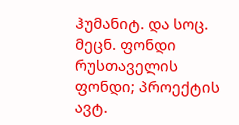ჰუმანიტ. და სოც. მეცნ. ფონდი რუსთაველის ფონდი; პროექტის ავტ.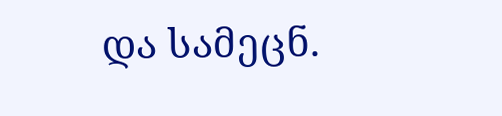და სამეცნ.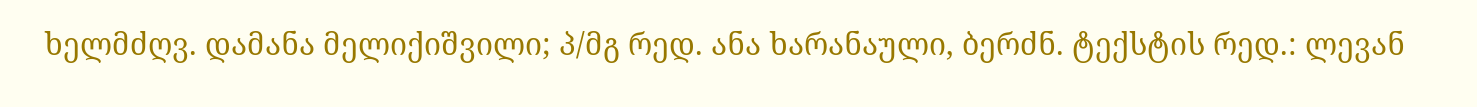ხელმძღვ. დამანა მელიქიშვილი; პ/მგ რედ. ანა ხარანაული, ბერძნ. ტექსტის რედ.: ლევან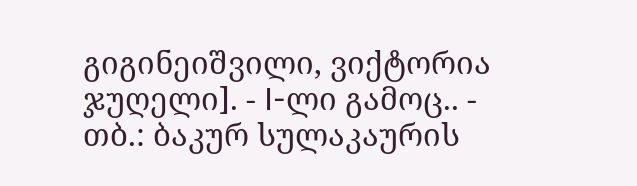გიგინეიშვილი, ვიქტორია ჯუღელი]. - I-ლი გამოც.. - თბ.: ბაკურ სულაკაურის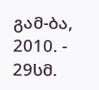გამ-ბა, 2010. - 29სმ.